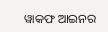ୱାକଫ ଆଇନର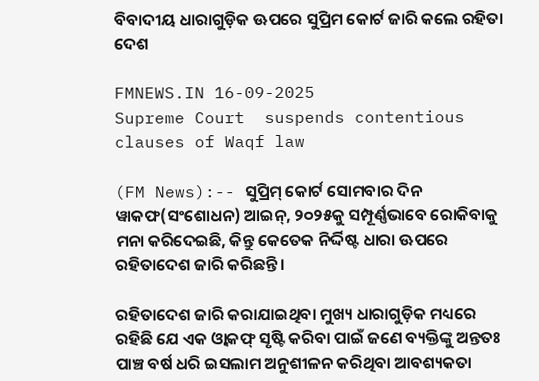ବିବାଦୀୟ ଧାରାଗୁଡ଼ିକ ଊପରେ ସୁପ୍ରିମ କୋର୍ଟ ଜାରି କଲେ ରହିତା ଦେଶ

FMNEWS.IN 16-09-2025
Supreme Court  suspends contentious clauses of Waqf law

(FM News):-- ସୁପ୍ରିମ୍ କୋର୍ଟ ସୋମବାର ଦିନ ୱାକଫ(ସଂଶୋଧନ) ଆଇନ୍, ୨୦୨୫କୁ ସମ୍ପୂର୍ଣ୍ଣଭାବେ ରୋକିବାକୁ ମନା କରିଦେଇଛି, କିନ୍ତୁ କେତେକ ନିର୍ଦ୍ଦିଷ୍ଟ ଧାରା ଊପରେ ରହିତାଦେଶ ଜାରି କରିଛନ୍ତି।

ରହିତାଦେଶ ଜାରି କରାଯାଇଥିବା ମୁଖ୍ୟ ଧାରାଗୁଡ଼ିକ ମଧ୍ୟରେ ରହିଛି ଯେ ଏକ ଓ୍ଵାକଫ୍ ସୃଷ୍ଟି କରିବା ପାଇଁ ଜଣେ ବ୍ୟକ୍ତିଙ୍କୁ ଅନ୍ତତଃ ପାଞ୍ଚ ବର୍ଷ ଧରି ଇସଲାମ ଅନୁଶୀଳନ କରିଥିବା ଆବଶ୍ୟକତା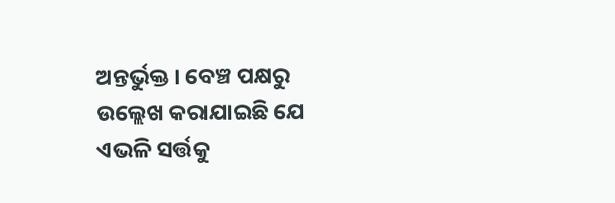ଅନ୍ତର୍ଭୁକ୍ତ । ବେଞ୍ଚ ପକ୍ଷରୁ ଉଲ୍ଲେଖ କରାଯାଇଛି ଯେ ଏଭଳି ସର୍ତ୍ତକୁ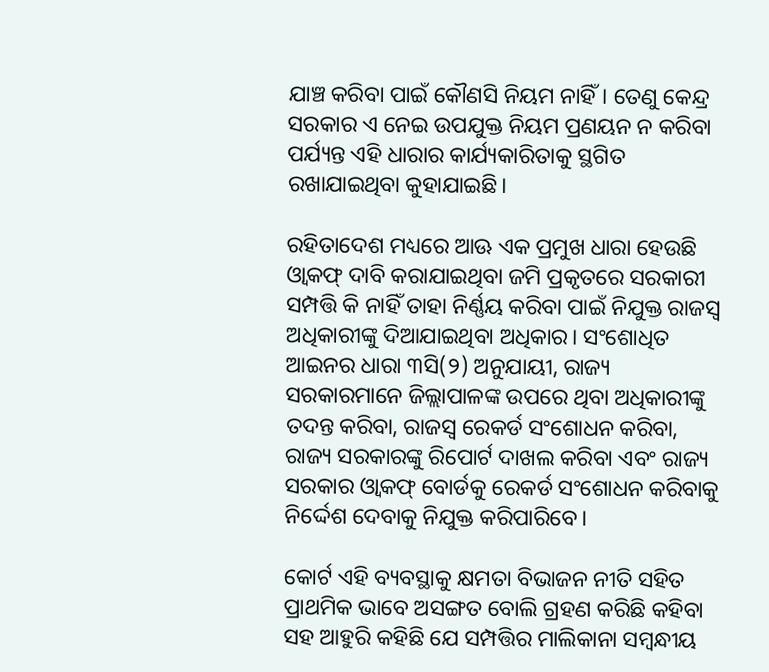ଯାଞ୍ଚ କରିବା ପାଇଁ କୌଣସି ନିୟମ ନାହିଁ। ତେଣୁ କେନ୍ଦ୍ର ସରକାର ଏ ନେଇ ଉପଯୁକ୍ତ ନିୟମ ପ୍ରଣୟନ ନ କରିବା ପର୍ଯ୍ୟନ୍ତ ଏହି ଧାରାର କାର୍ଯ୍ୟକାରିତାକୁ ସ୍ଥଗିତ ରଖାଯାଇଥିବା କୁହାଯାଇଛି।

ରହିତାଦେଶ ମଧ୍ୟରେ ଆଊ ଏକ ପ୍ରମୁଖ ଧାରା ହେଉଛି ଓ୍ଵାକଫ୍ ଦାବି କରାଯାଇଥିବା ଜମି ପ୍ରକୃତରେ ସରକାରୀ ସମ୍ପତ୍ତି କି ନାହିଁ ତାହା ନିର୍ଣ୍ଣୟ କରିବା ପାଇଁ ନିଯୁକ୍ତ ରାଜସ୍ୱ ଅଧିକାରୀଙ୍କୁ ଦିଆଯାଇଥିବା ଅଧିକାର। ସଂଶୋଧିତ ଆଇନର ଧାରା ୩ସି(୨) ଅନୁଯାୟୀ, ରାଜ୍ୟ ସରକାରମାନେ ଜିଲ୍ଲାପାଳଙ୍କ ଉପରେ ଥିବା ଅଧିକାରୀଙ୍କୁ ତଦନ୍ତ କରିବା, ରାଜସ୍ୱ ରେକର୍ଡ ସଂଶୋଧନ କରିବା, ରାଜ୍ୟ ସରକାରଙ୍କୁ ରିପୋର୍ଟ ଦାଖଲ କରିବା ଏବଂ ରାଜ୍ୟ ସରକାର ଓ୍ଵାକଫ୍ ବୋର୍ଡକୁ ରେକର୍ଡ ସଂଶୋଧନ କରିବାକୁ ନିର୍ଦ୍ଦେଶ ଦେବାକୁ ନିଯୁକ୍ତ କରିପାରିବେ।

କୋର୍ଟ ଏହି ବ୍ୟବସ୍ଥାକୁ କ୍ଷମତା ବିଭାଜନ ନୀତି ସହିତ ପ୍ରାଥମିକ ଭାବେ ଅସଙ୍ଗତ ବୋଲି ଗ୍ରହଣ କରିଛି କହିବା ସହ ଆହୁରି କହିଛି ଯେ ସମ୍ପତ୍ତିର ମାଲିକାନା ସମ୍ବନ୍ଧୀୟ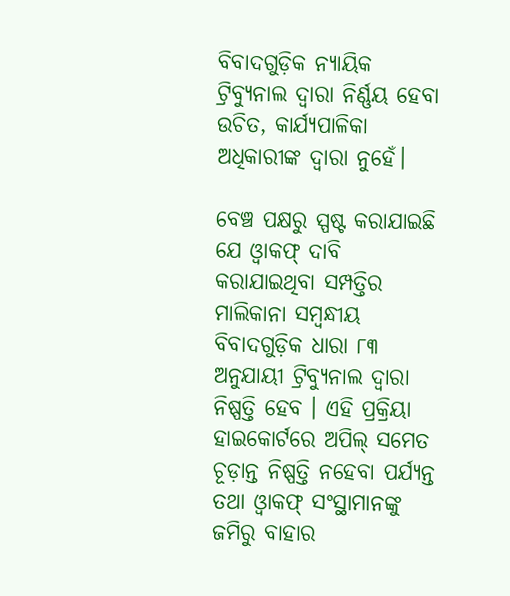ବିବାଦଗୁଡ଼ିକ ନ୍ୟାୟିକ ଟ୍ରିବ୍ୟୁନାଲ ଦ୍ୱାରା ନିର୍ଣ୍ଣୟ ହେବା ଉଚିତ, କାର୍ଯ୍ୟପାଳିକା ଅଧିକାରୀଙ୍କ ଦ୍ୱାରା ନୁହେଁ।

ବେଞ୍ଚ ପକ୍ଷରୁ ସ୍ପଷ୍ଟ କରାଯାଇଛି ଯେ ଓ୍ଵାକଫ୍ ଦାବି କରାଯାଇଥିବା ସମ୍ପତ୍ତିର ମାଲିକାନା ସମ୍ବନ୍ଧୀୟ ବିବାଦଗୁଡ଼ିକ ଧାରା ୮୩ ଅନୁଯାୟୀ ଟ୍ରିବ୍ୟୁନାଲ ଦ୍ୱାରା ନିଷ୍ପତ୍ତି ହେବ । ଏହି ପ୍ରକ୍ରିୟା ହାଇକୋର୍ଟରେ ଅପିଲ୍ ସମେତ ଚୂଡ଼ାନ୍ତ ନିଷ୍ପତ୍ତି ନହେବା ପର୍ଯ୍ୟନ୍ତ ତଥା ଓ୍ଵାକଫ୍ ସଂସ୍ଥାମାନଙ୍କୁ ଜମିରୁ ବାହାର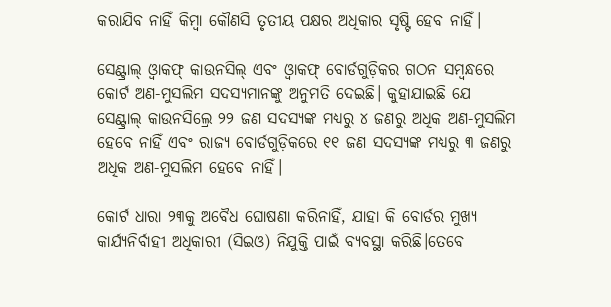କରାଯିବ ନାହିଁ କିମ୍ବା କୌଣସି ତୃତୀୟ ପକ୍ଷର ଅଧିକାର ସୃଷ୍ଟି ହେବ ନାହିଁ।

ସେଣ୍ଟ୍ରାଲ୍ ଓ୍ଵାକଫ୍ କାଉନସିଲ୍ ଏବଂ ଓ୍ଵାକଫ୍ ବୋର୍ଡଗୁଡ଼ିକର ଗଠନ ସମ୍ବନ୍ଧରେ କୋର୍ଟ ଅଣ-ମୁସଲିମ ସଦସ୍ୟମାନଙ୍କୁ ଅନୁମତି ଦେଇଛି। କୁହାଯାଇଛି ଯେ ସେଣ୍ଟ୍ରାଲ୍ କାଉନସିଲ୍ରେ ୨୨ ଜଣ ସଦସ୍ୟଙ୍କ ମଧ୍ୟରୁ ୪ ଜଣରୁ ଅଧିକ ଅଣ-ମୁସଲିମ ହେବେ ନାହିଁ ଏବଂ ରାଜ୍ୟ ବୋର୍ଡଗୁଡ଼ିକରେ ୧୧ ଜଣ ସଦସ୍ୟଙ୍କ ମଧ୍ୟରୁ ୩ ଜଣରୁ ଅଧିକ ଅଣ-ମୁସଲିମ ହେବେ ନାହିଁ।

କୋର୍ଟ ଧାରା ୨୩କୁ ଅବୈଧ ଘୋଷଣା କରିନାହିଁ, ଯାହା କି ବୋର୍ଡର ମୁଖ୍ୟ କାର୍ଯ୍ୟନିର୍ବାହୀ ଅଧିକାରୀ (ସିଇଓ) ନିଯୁକ୍ତି ପାଇଁ ବ୍ୟବସ୍ଥା କରିଛି।ତେବେ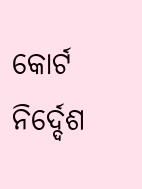କୋର୍ଟ ନିର୍ଦ୍ଦେଶ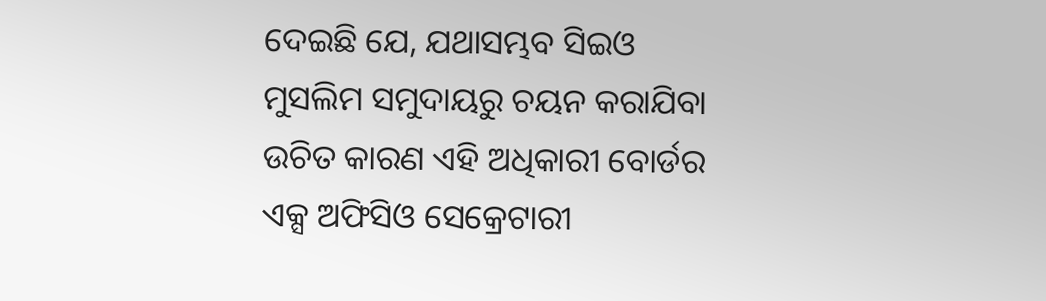ଦେଇଛି ଯେ, ଯଥାସମ୍ଭବ ସିଇଓ ମୁସଲିମ ସମୁଦାୟରୁ ଚୟନ କରାଯିବା ଉଚିତ କାରଣ ଏହି ଅଧିକାରୀ ବୋର୍ଡର ଏକ୍ସ ଅଫିସିଓ ସେକ୍ରେଟାରୀ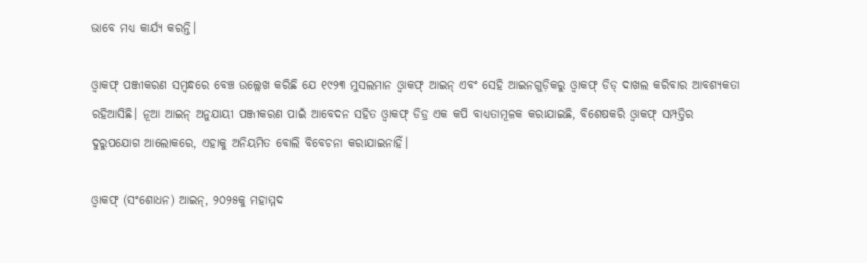ଭାବେ ମଧ୍ୟ କାର୍ଯ୍ୟ କରନ୍ତି।

ଓ୍ଵାକଫ୍ ପଞ୍ଜୀକରଣ ସମ୍ବନ୍ଧରେ ବେଞ୍ଚ ଉଲ୍ଲେଖ କରିଛି ଯେ ୧୯୨୩ ମୁସଲମାନ ଓ୍ଵାକଫ୍ ଆଇନ୍ ଏବଂ ସେହି ଆଇନଗୁଡ଼ିକରୁ ଓ୍ଵାକଫ୍ ଡିଡ୍ ଦାଖଲ କରିବାର ଆବଶ୍ୟକତା ରହିଆସିଛି। ନୂଆ ଆଇନ୍ ଅନୁଯାୟୀ ପଞ୍ଜୀକରଣ ପାଇଁ ଆବେଦନ ସହିତ ଓ୍ଵାକଫ୍ ଡିଡ୍ର ଏକ କପି ବାଧ୍ୟତାମୂଳକ କରାଯାଇଛି, ବିଶେଷକରି ଓ୍ଵାକଫ୍ ସମ୍ପତ୍ତିର ଦୁରୁପଯୋଗ ଆଲୋକରେ, ଏହାକୁ ଅନିୟମିତ ବୋଲି ବିବେଚନା କରାଯାଇନାହିଁ।

ଓ୍ଵାକଫ୍ (ସଂଶୋଧନ) ଆଇନ୍, ୨୦୨୫କୁ ମହାମ୍ମଦ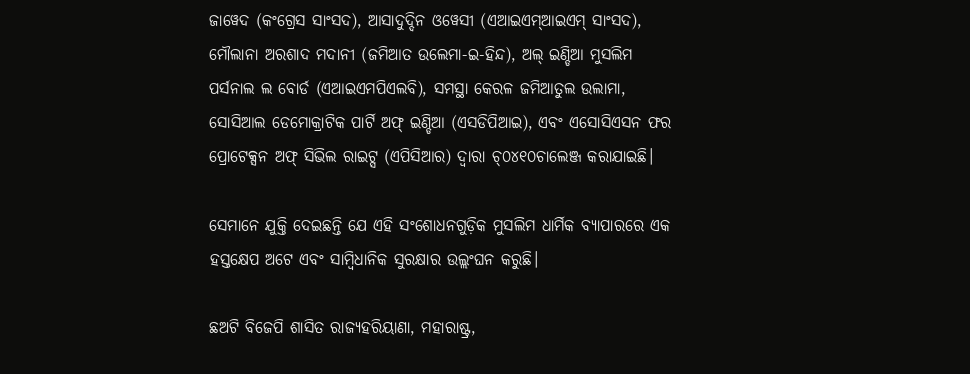ଜାୱେଦ (କଂଗ୍ରେସ ସାଂସଦ), ଆସାଦୁଦ୍ଦିନ ଓୱେସୀ (ଏଆଇଏମ୍ଆଇଏମ୍ ସାଂସଦ), ମୌଲାନା ଅରଶାଦ ମଦାନୀ (ଜମିଆତ ଉଲେମା-ଇ-ହିନ୍ଦ), ଅଲ୍ ଇଣ୍ଡିଆ ମୁସଲିମ ପର୍ସନାଲ ଲ ବୋର୍ଡ (ଏଆଇଏମପିଏଲବି), ସମସ୍ଥା କେରଳ ଜମିଆତୁଲ ଉଲାମା, ସୋସିଆଲ ଡେମୋକ୍ରାଟିକ ପାର୍ଟି ଅଫ୍ ଇଣ୍ଡିଆ (ଏସଡିପିଆଇ), ଏବଂ ଏସୋସିଏସନ ଫର ପ୍ରୋଟେକ୍ସନ ଅଫ୍ ସିଭିଲ ରାଇଟ୍ସ (ଏପିସିଆର) ଦ୍ୱାରା ଚ୍୦୪୧୦ଚାଲେଞ୍ଜ କରାଯାଇଛି।

ସେମାନେ ଯୁକ୍ତି ଦେଇଛନ୍ତି ଯେ ଏହି ସଂଶୋଧନଗୁଡ଼ିକ ମୁସଲିମ ଧାର୍ମିକ ବ୍ୟାପାରରେ ଏକ ହସ୍ତକ୍ଷେପ ଅଟେ ଏବଂ ସାମ୍ବିଧାନିକ ସୁରକ୍ଷାର ଉଲ୍ଲଂଘନ କରୁଛି।

ଛଅଟି ବିଜେପି ଶାସିତ ରାଜ୍ୟହରିୟାଣା, ମହାରାଷ୍ଟ୍ର,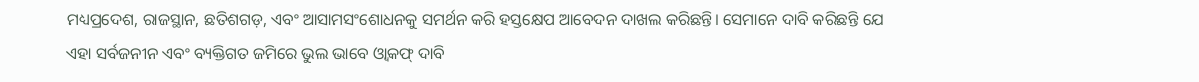ମଧ୍ୟପ୍ରଦେଶ, ରାଜସ୍ଥାନ, ଛତିଶଗଡ଼, ଏବଂ ଆସାମସଂଶୋଧନକୁ ସମର୍ଥନ କରି ହସ୍ତକ୍ଷେପ ଆବେଦନ ଦାଖଲ କରିଛନ୍ତି। ସେମାନେ ଦାବି କରିଛନ୍ତି ଯେ ଏହା ସର୍ବଜନୀନ ଏବଂ ବ୍ୟକ୍ତିଗତ ଜମିରେ ଭୁଲ ଭାବେ ଓ୍ଵାକଫ୍ ଦାବି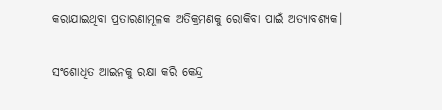କରାଯାଇଥିବା ପ୍ରତାରଣାମୂଳକ ଅତିକ୍ରମଣକୁ ରୋକିବା ପାଇଁ ଅତ୍ୟାବଶ୍ୟକ।

ସଂଶୋଧିତ ଆଇନକୁ ରକ୍ଷା କରି କେନ୍ଦ୍ର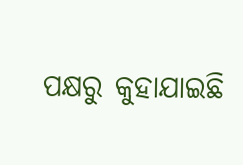ପକ୍ଷରୁ କୁହାଯାଇଛି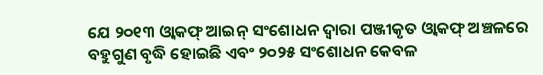ଯେ ୨୦୧୩ ଓ୍ଵାକଫ୍ ଆଇନ୍ ସଂଶୋଧନ ଦ୍ୱାରା ପଞ୍ଜୀକୃତ ଓ୍ଵାକଫ୍ ଅଞ୍ଚଳରେ ବହୁଗୁଣ ବୃଦ୍ଧି ହୋଇଛି ଏବଂ ୨୦୨୫ ସଂଶୋଧନ କେବଳ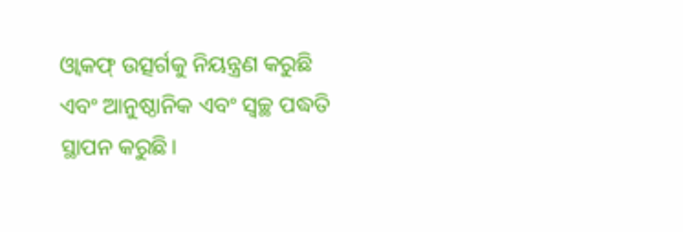ଓ୍ଵାକଫ୍ ଉତ୍ସର୍ଗକୁ ନିୟନ୍ତ୍ରଣ କରୁଛି ଏବଂ ଆନୁଷ୍ଠାନିକ ଏବଂ ସ୍ୱଚ୍ଛ ପଦ୍ଧତି ସ୍ଥାପନ କରୁଛି।